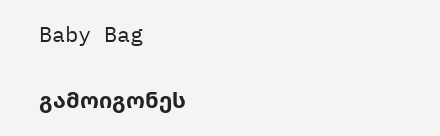Baby Bag

გამოიგონეს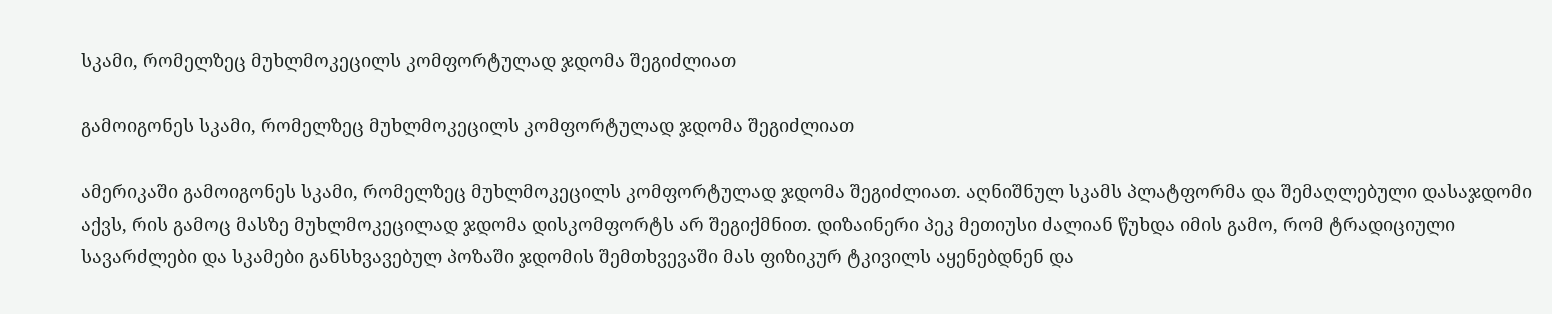სკამი, რომელზეც მუხლმოკეცილს კომფორტულად ჯდომა შეგიძლიათ

გამოიგონეს სკამი, რომელზეც მუხლმოკეცილს კომფორტულად ჯდომა შეგიძლიათ

ამერიკაში გამოიგონეს სკამი, რომელზეც მუხლმოკეცილს კომფორტულად ჯდომა შეგიძლიათ. აღნიშნულ სკამს პლატფორმა და შემაღლებული დასაჯდომი აქვს, რის გამოც მასზე მუხლმოკეცილად ჯდომა დისკომფორტს არ შეგიქმნით. დიზაინერი პეკ მეთიუსი ძალიან წუხდა იმის გამო, რომ ტრადიციული სავარძლები და სკამები განსხვავებულ პოზაში ჯდომის შემთხვევაში მას ფიზიკურ ტკივილს აყენებდნენ და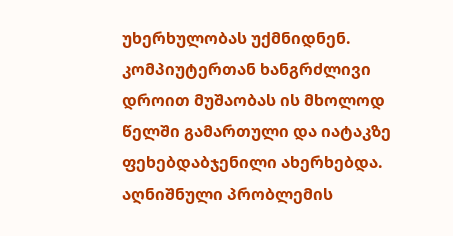უხერხულობას უქმნიდნენ. კომპიუტერთან ხანგრძლივი დროით მუშაობას ის მხოლოდ წელში გამართული და იატაკზე ფეხებდაბჯენილი ახერხებდა. აღნიშნული პრობლემის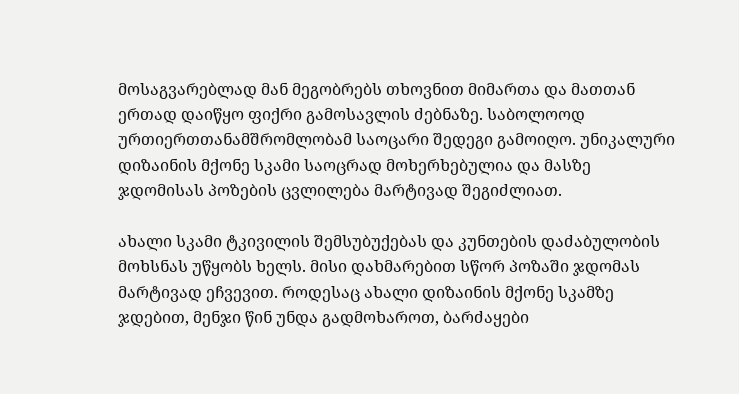მოსაგვარებლად მან მეგობრებს თხოვნით მიმართა და მათთან ერთად დაიწყო ფიქრი გამოსავლის ძებნაზე. საბოლოოდ ურთიერთთანამშრომლობამ საოცარი შედეგი გამოიღო. უნიკალური დიზაინის მქონე სკამი საოცრად მოხერხებულია და მასზე ჯდომისას პოზების ცვლილება მარტივად შეგიძლიათ.

ახალი სკამი ტკივილის შემსუბუქებას და კუნთების დაძაბულობის მოხსნას უწყობს ხელს. მისი დახმარებით სწორ პოზაში ჯდომას მარტივად ეჩვევით. როდესაც ახალი დიზაინის მქონე სკამზე ჯდებით, მენჯი წინ უნდა გადმოხაროთ, ბარძაყები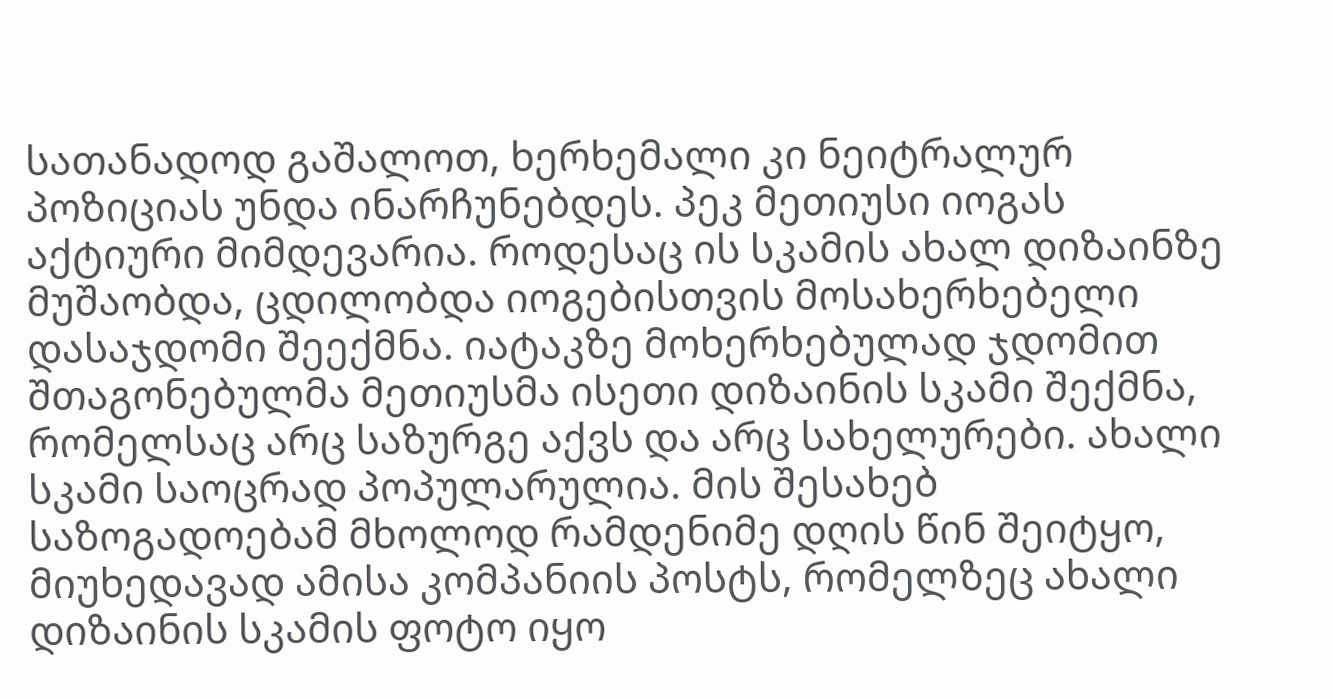სათანადოდ გაშალოთ, ხერხემალი კი ნეიტრალურ პოზიციას უნდა ინარჩუნებდეს. პეკ მეთიუსი იოგას აქტიური მიმდევარია. როდესაც ის სკამის ახალ დიზაინზე მუშაობდა, ცდილობდა იოგებისთვის მოსახერხებელი დასაჯდომი შეექმნა. იატაკზე მოხერხებულად ჯდომით შთაგონებულმა მეთიუსმა ისეთი დიზაინის სკამი შექმნა, რომელსაც არც საზურგე აქვს და არც სახელურები. ახალი სკამი საოცრად პოპულარულია. მის შესახებ საზოგადოებამ მხოლოდ რამდენიმე დღის წინ შეიტყო, მიუხედავად ამისა კომპანიის პოსტს, რომელზეც ახალი დიზაინის სკამის ფოტო იყო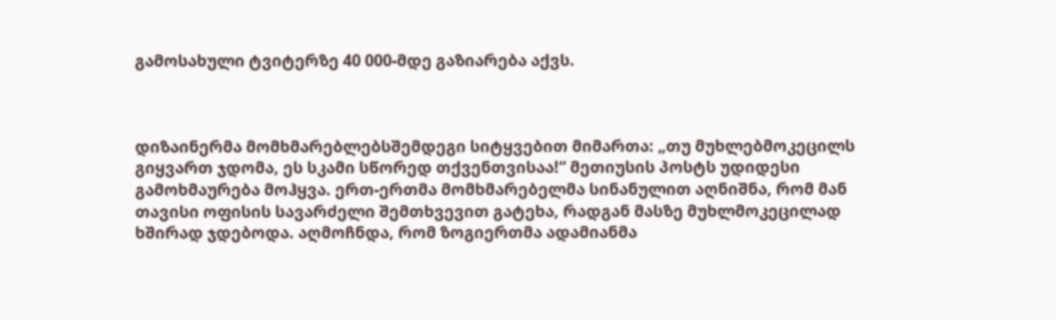გამოსახული ტვიტერზე 40 000-მდე გაზიარება აქვს.



დიზაინერმა მომხმარებლებსშემდეგი სიტყვებით მიმართა: „თუ მუხლებმოკეცილს გიყვართ ჯდომა, ეს სკამი სწორედ თქვენთვისაა!“ მეთიუსის პოსტს უდიდესი გამოხმაურება მოჰყვა. ერთ-ერთმა მომხმარებელმა სინანულით აღნიშნა, რომ მან თავისი ოფისის სავარძელი შემთხვევით გატეხა, რადგან მასზე მუხლმოკეცილად ხშირად ჯდებოდა. აღმოჩნდა, რომ ზოგიერთმა ადამიანმა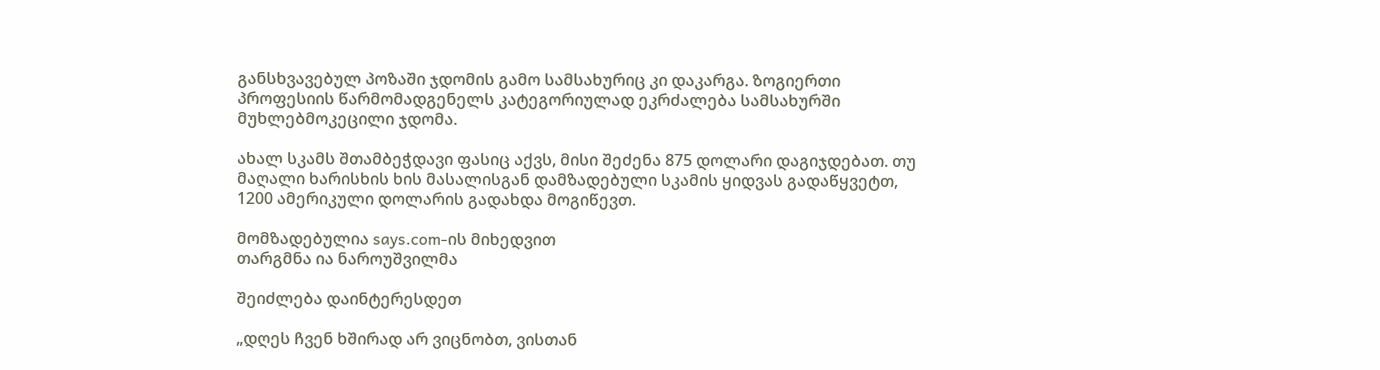განსხვავებულ პოზაში ჯდომის გამო სამსახურიც კი დაკარგა. ზოგიერთი პროფესიის წარმომადგენელს კატეგორიულად ეკრძალება სამსახურში მუხლებმოკეცილი ჯდომა.

ახალ სკამს შთამბეჭდავი ფასიც აქვს, მისი შეძენა 875 დოლარი დაგიჯდებათ. თუ მაღალი ხარისხის ხის მასალისგან დამზადებული სკამის ყიდვას გადაწყვეტთ, 1200 ამერიკული დოლარის გადახდა მოგიწევთ.

მომზადებულია says.com-ის მიხედვით
თარგმნა ია ნაროუშვილმა

შეიძლება დაინტერესდეთ

„დღეს ჩვენ ხშირად არ ვიცნობთ, ვისთან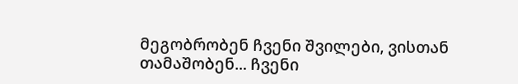მეგობრობენ ჩვენი შვილები, ვისთან თამაშობენ... ჩვენი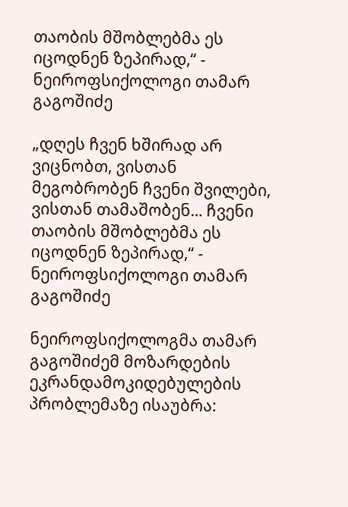თაობის მშობლებმა ეს იცოდნენ ზეპირად,“ - ნეიროფსიქოლოგი თამარ გაგოშიძე

„დღეს ჩვენ ხშირად არ ვიცნობთ, ვისთან მეგობრობენ ჩვენი შვილები, ვისთან თამაშობენ... ჩვენი თაობის მშობლებმა ეს იცოდნენ ზეპირად,“ - ნეიროფსიქოლოგი თამარ გაგოშიძე

ნეიროფსიქოლოგმა თამარ გაგოშიძემ მოზარდების ეკრანდამოკიდებულების პრობლემაზე ისაუბრა: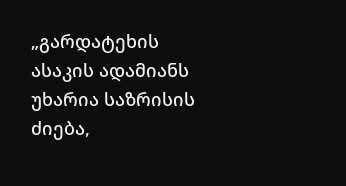„გარდატეხის ასაკის ადამიანს უხარია საზრისის ძიება,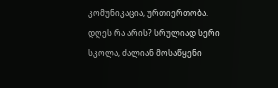კომუნიკაცია, ურთიერთობა. დღეს რა არის? სრულიად სერი სკოლა, ძალიან მოსაწყენი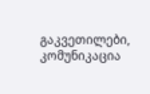გაკვეთილები, კომუნიკაცია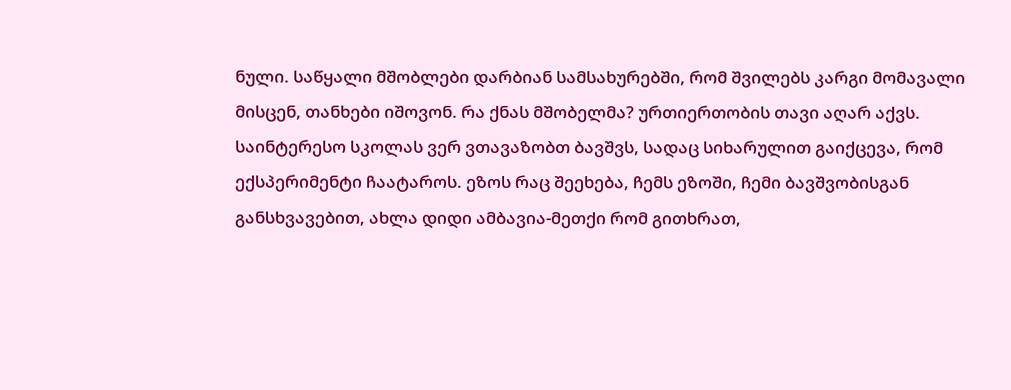ნული. საწყალი მშობლები დარბიან სამსახურებში, რომ შვილებს კარგი მომავალი მისცენ, თანხები იშოვონ. რა ქნას მშობელმა? ურთიერთობის თავი აღარ აქვს. საინტერესო სკოლას ვერ ვთავაზობთ ბავშვს, სადაც სიხარულით გაიქცევა, რომ ექსპერიმენტი ჩაატაროს. ეზოს რაც შეეხება, ჩემს ეზოში, ჩემი ბავშვობისგან განსხვავებით, ახლა დიდი ამბავია-მეთქი რომ გითხრათ,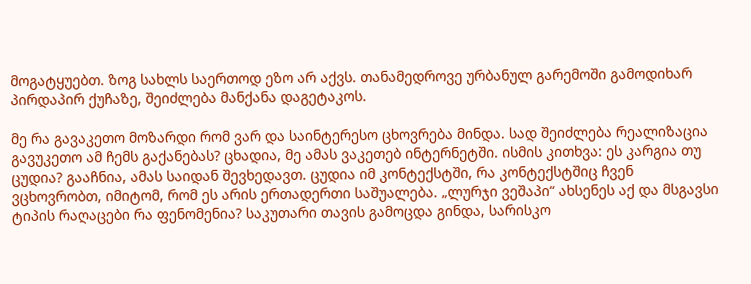მოგატყუებთ. ზოგ სახლს საერთოდ ეზო არ აქვს. თანამედროვე ურბანულ გარემოში გამოდიხარ პირდაპირ ქუჩაზე, შეიძლება მანქანა დაგეტაკოს.

მე რა გავაკეთო მოზარდი რომ ვარ და საინტერესო ცხოვრება მინდა. სად შეიძლება რეალიზაცია გავუკეთო ამ ჩემს გაქანებას? ცხადია, მე ამას ვაკეთებ ინტერნეტში. ისმის კითხვა: ეს კარგია თუ ცუდია? გააჩნია, ამას საიდან შევხედავთ. ცუდია იმ კონტექსტში, რა კონტექსტშიც ჩვენ ვცხოვრობთ, იმიტომ, რომ ეს არის ერთადერთი საშუალება. „ლურჯი ვეშაპი“ ახსენეს აქ და მსგავსი ტიპის რაღაცები რა ფენომენია? საკუთარი თავის გამოცდა გინდა, სარისკო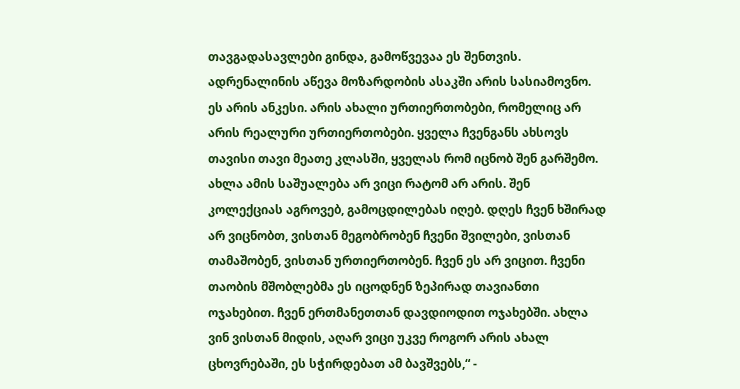თავგადასავლები გინდა, გამოწვევაა ეს შენთვის. ადრენალინის აწევა მოზარდობის ასაკში არის სასიამოვნო. ეს არის ანკესი. არის ახალი ურთიერთობები, რომელიც არ არის რეალური ურთიერთობები. ყველა ჩვენგანს ახსოვს თავისი თავი მეათე კლასში, ყველას რომ იცნობ შენ გარშემო. ახლა ამის საშუალება არ ვიცი რატომ არ არის. შენ კოლექციას აგროვებ, გამოცდილებას იღებ. დღეს ჩვენ ხშირად არ ვიცნობთ, ვისთან მეგობრობენ ჩვენი შვილები, ვისთან თამაშობენ, ვისთან ურთიერთობენ. ჩვენ ეს არ ვიცით. ჩვენი თაობის მშობლებმა ეს იცოდნენ ზეპირად თავიანთი ოჯახებით. ჩვენ ერთმანეთთან დავდიოდით ოჯახებში. ახლა ვინ ვისთან მიდის, აღარ ვიცი უკვე როგორ არის ახალ ცხოვრებაში, ეს სჭირდებათ ამ ბავშვებს,“ -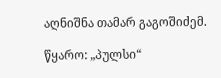აღნიშნა თამარ გაგოშიძემ.

წყარო: „პულსი“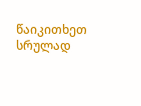წაიკითხეთ სრულად